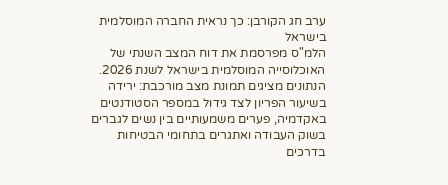ערב חג הקורבן: כך נראית החברה המוסלמית בישראל
הלמ"ס מפרסמת את דוח המצב השנתי של האוכלוסייה המוסלמית בישראל לשנת 2026. הנתונים מציגים תמונת מצב מורכבת: ירידה בשיעור הפריון לצד גידול במספר הסטודנטים באקדמיה, פערים משמעותיים בין נשים לגברים בשוק העבודה ואתגרים בתחומי הבטיחות בדרכים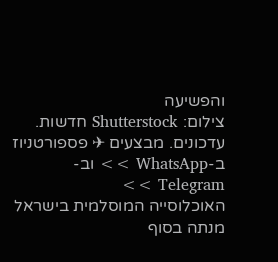והפשיעה
צילום: Shutterstock חדשות. עדכונים. מבצעים ✈ פספורטניוז ב-WhatsApp >> וב-Telegram >>
האוכלוסייה המוסלמית בישראל מנתה בסוף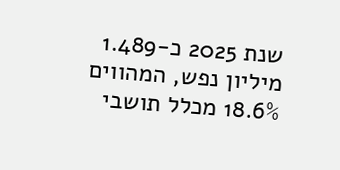שנת 2025 כ-1.489 מיליון נפש, המהווים 18.6% מכלל תושבי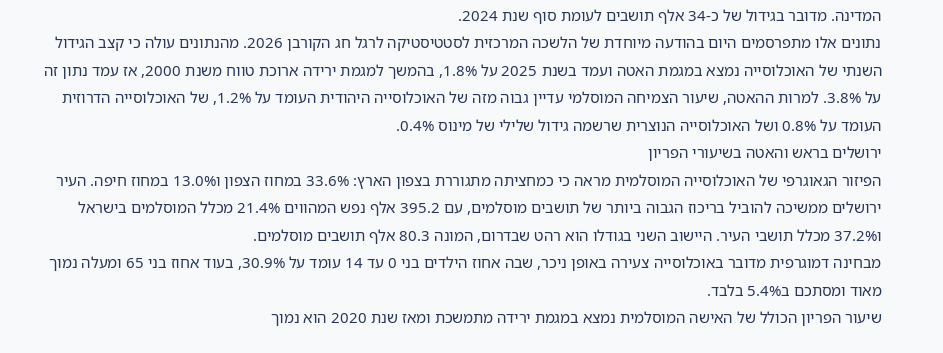המדינה. מדובר בגידול של כ-34 אלף תושבים לעומת סוף שנת 2024.
נתונים אלו מתפרסמים היום בהודעה מיוחדת של הלשכה המרכזית לסטטיסטיקה לרגל חג הקורבן 2026. מהנתונים עולה כי קצב הגידול השנתי של האוכלוסייה נמצא במגמת האטה ועמד בשנת 2025 על 1.8%, בהמשך למגמת ירידה ארוכת טווח משנת 2000, אז עמד נתון זה על 3.8%. למרות ההאטה, שיעור הצמיחה המוסלמי עדיין גבוה מזה של האוכלוסייה היהודית העומד על 1.2%, של האוכלוסייה הדרוזית העומד על 0.8% ושל האוכלוסייה הנוצרית שרשמה גידול שלילי של מינוס 0.4%.
ירושלים בראש והאטה בשיעורי הפריון
הפיזור הגאוגרפי של האוכלוסייה המוסלמית מראה כי כמחציתה מתגוררת בצפון הארץ: 33.6% במחוז הצפון ו13.0% במחוז חיפה. העיר ירושלים ממשיכה להוביל בריכוז הגבוה ביותר של תושבים מוסלמים, עם 395.2 אלף נפש המהווים 21.4% מכלל המוסלמים בישראל ו37.2% מכלל תושבי העיר. היישוב השני בגודלו הוא רהט שבדרום, המונה 80.3 אלף תושבים מוסלמים.
מבחינה דמוגרפית מדובר באוכלוסייה צעירה באופן ניכר, שבה אחוז הילדים בני 0 עד 14 עומד על 30.9%, בעוד אחוז בני 65 ומעלה נמוך מאוד ומסתכם ב5.4% בלבד.
שיעור הפריון הכולל של האישה המוסלמית נמצא במגמת ירידה מתמשכת ומאז שנת 2020 הוא נמוך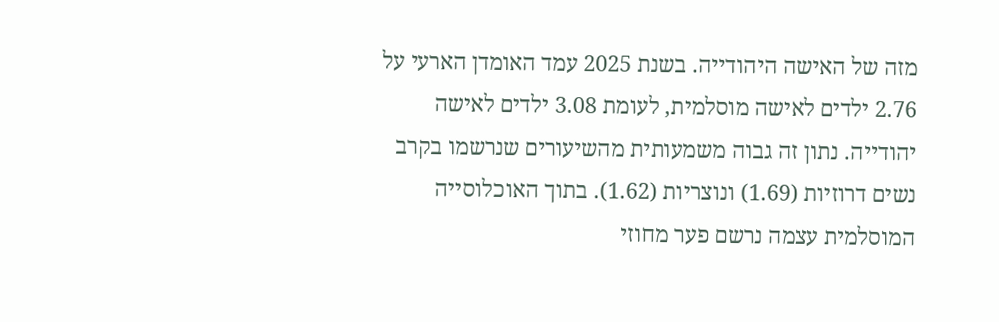מזה של האישה היהודייה. בשנת 2025 עמד האומדן הארעי על 2.76 ילדים לאישה מוסלמית, לעומת 3.08 ילדים לאישה יהודייה. נתון זה גבוה משמעותית מהשיעורים שנרשמו בקרב נשים דרוזיות (1.69) ונוצריות (1.62). בתוך האוכלוסייה המוסלמית עצמה נרשם פער מחוזי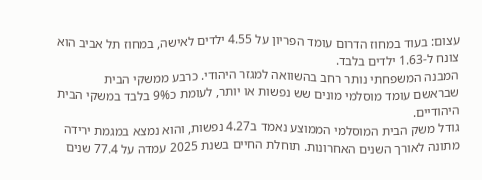עצום: בעוד במחוז הדרום עומד הפריון על 4.55 ילדים לאישה, במחוז תל אביב הוא צונח ל-1.63 ילדים בלבד.
המבנה המשפחתי נותר רחב בהשוואה למגזר היהודי. כרבע ממשקי הבית שבראשם עומד מוסלמי מונים שש נפשות או יותר, לעומת כ9% בלבד במשקי הבית היהודיים.
גודל משק הבית המוסלמי הממוצע נאמד ב4.27 נפשות, והוא נמצא במגמת ירידה מתונה לאורך השנים האחרונות. תוחלת החיים בשנת 2025 עמדה על 77.4 שנים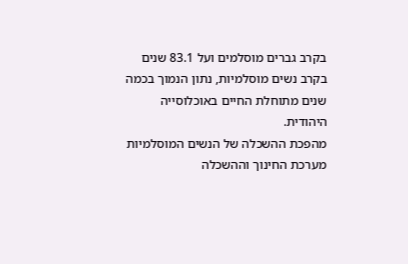בקרב גברים מוסלמים ועל 83.1 שנים בקרב נשים מוסלמיות, נתון הנמוך בכמה שנים מתוחלת החיים באוכלוסייה היהודית.
מהפכת ההשכלה של הנשים המוסלמיות
מערכת החינוך וההשכלה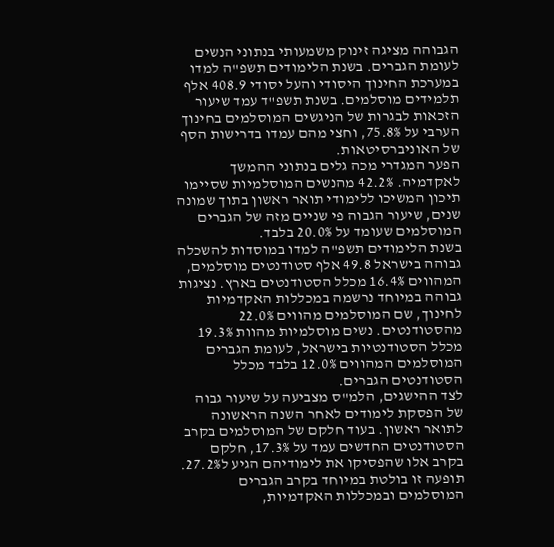הגבוהה מציגה זינוק משמעותי בנתוני הנשים לעומת הגברים. בשנת הלימודים תשפ"ה למדו במערכת החינוך היסודי והעל יסודי 408.9 אלף תלמידים מוסלמים. בשנת תשפ"ד עמד שיעור הזכאות לבגרות של הניגשים המוסלמים בחינוך הערבי על 75.8%, וחצי מהם עמדו בדרישות הסף של האוניברסיטאות.
הפער המגדרי מכה גלים בנתוני ההמשך לאקדמיה. 42.2% מהנשים המוסלמיות שסיימו תיכון המשיכו ללימודי תואר ראשון בתוך שמונה שנים, שיעור הגבוה פי שניים מזה של הגברים המוסלמים שעומד על 20.0% בלבד.
בשנת הלימודים תשפ"ה למדו במוסדות להשכלה גבוהה בישראל 49.8 אלף סטודנטים מוסלמים, המהווים 16.4% מכלל הסטודנטים בארץ. נציגות גבוהה במיוחד נרשמה במכללות האקדמיות לחינוך, שם המוסלמים מהווים 22.0% מהסטודנטים. נשים מוסלמיות מהוות 19.3% מכלל הסטודנטיות בישראל, לעומת הגברים המוסלמים המהווים 12.0% בלבד מכלל הסטודנטים הגברים.
לצד ההישגים, הלמ"ס מצביעה על שיעור גבוה של הפסקת לימודים לאחר השנה הראשונה לתואר ראשון. בעוד חלקם של המוסלמים בקרב הסטודנטים החדשים עמד על 17.3%, חלקם בקרב אלו שהפסיקו את לימודיהם הגיע ל27.2%. תופעה זו בולטת במיוחד בקרב הגברים המוסלמים ובמכללות האקדמיות,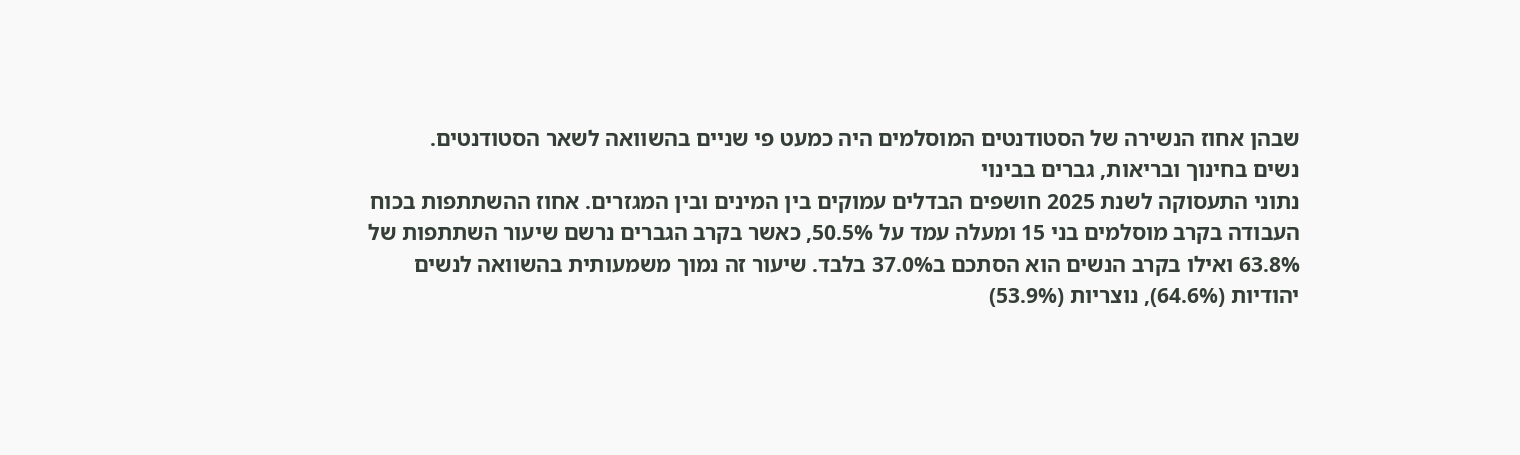שבהן אחוז הנשירה של הסטודנטים המוסלמים היה כמעט פי שניים בהשוואה לשאר הסטודנטים.
נשים בחינוך ובריאות, גברים בבינוי
נתוני התעסוקה לשנת 2025 חושפים הבדלים עמוקים בין המינים ובין המגזרים. אחוז ההשתתפות בכוח העבודה בקרב מוסלמים בני 15 ומעלה עמד על 50.5%, כאשר בקרב הגברים נרשם שיעור השתתפות של 63.8% ואילו בקרב הנשים הוא הסתכם ב37.0% בלבד. שיעור זה נמוך משמעותית בהשוואה לנשים יהודיות (64.6%), נוצריות (53.9%)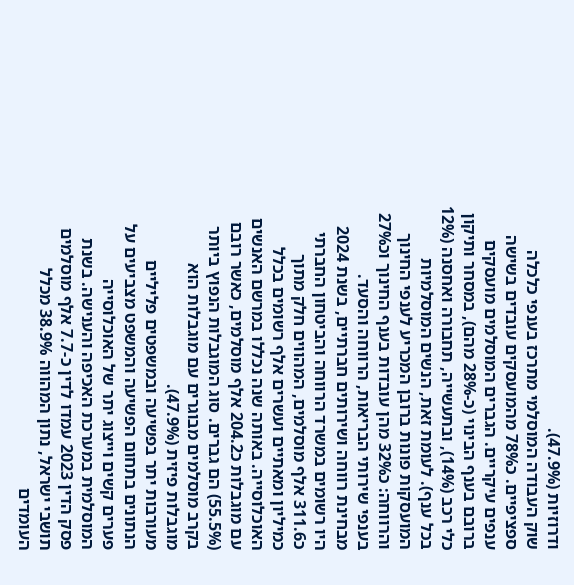ודרוזיות (47.9%).
שוק העבודה המוסלמי מתרכז בענפי כלכלה ספציפיים. כ78% מהמועסקים עובדים בשישה ענפים עיקריים. הגברים המוסלמים מועסקים ברובם בענף הבינוי (כ-28% מהם), במסחר ותיקון כלי רכב (14%), ובתעשייה, תחבורה ואחסנה (12% בכל ענף). לעומת זאת, הנשים המוסלמיות המועסקות פונות ברובן המכריע לענפי החינוך והרווחה: כ32% מהן עובדות בענף החינוך וכ27% בענפי שירותי הבריאות, הרווחה והסעד.
מבחינת רווחה ושירותים חברתיים, בשנת 2024 היו רשומים במשרד הרווחה והביטחון החברתי כ311.6 אלף מוסלמים, המהווים חלק מתוך כמיליון ומאתיים ועשרים אלף רשומים בכלל האוכלוסייה. באותה שנה נכללו במרשם האנשים עם מוגבלות כ204.2 אלף מוסלמים, כאשר רובם (55.5%) הם גברים. סוג המוגבלות הנפוץ ביותר בקרב מוסלמים מבוגרים עם מוגבלות הוא מוגבלות פיזית (47.9%).
מעורבות יתר בפשיעה ובמשפטים פליליים
הנתונים בתחום הפשיעה והמשפט מצביעים על פערים קשים וייצוג יתר של האוכלוסייה המוסלמית במערכת האכיפה והענישה. בשנת פסק הדין 2023 עמדו לדין כ-7.7 אלף מוסלמים תושבי ישראל, נתון המהווה 38.9% מכלל העומדים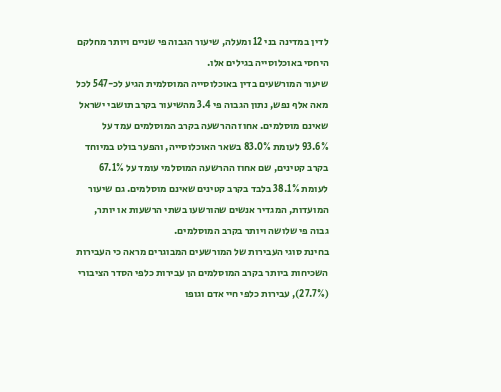לדין במדינה בני 12 ומעלה, שיעור הגבוה פי שניים ויותר מחלקם היחסי באוכלוסייה בגילים אלו.
שיעור המורשעים בדין באוכלוסייה המוסלמית הגיע לכ-547 לכל מאה אלף נפש, נתון הגבוה פי 3.4 מהשיעור בקרב תושבי ישראל שאינם מוסלמים. אחוז ההרשעה בקרב המוסלמים עמד על 93.6% לעומת 83.0% בשאר האוכלוסייה, והפער בולט במיוחד בקרב קטינים, שם אחוז ההרשעה המוסלמי עומד על 67.1% לעומת 38.1% בלבד בקרב קטינים שאינם מוסלמים. גם שיעור המועדות, המגדיר אנשים שהורשעו בשתי הרשעות או יותר, גבוה פי שלושה ויותר בקרב המוסלמים.
בחינת סוגי העבירות של המורשעים המבוגרים מראה כי העבירות השכיחות ביותר בקרב המוסלמים הן עבירות כלפי הסדר הציבורי (27.7%), עבירות כלפי חיי אדם וגופו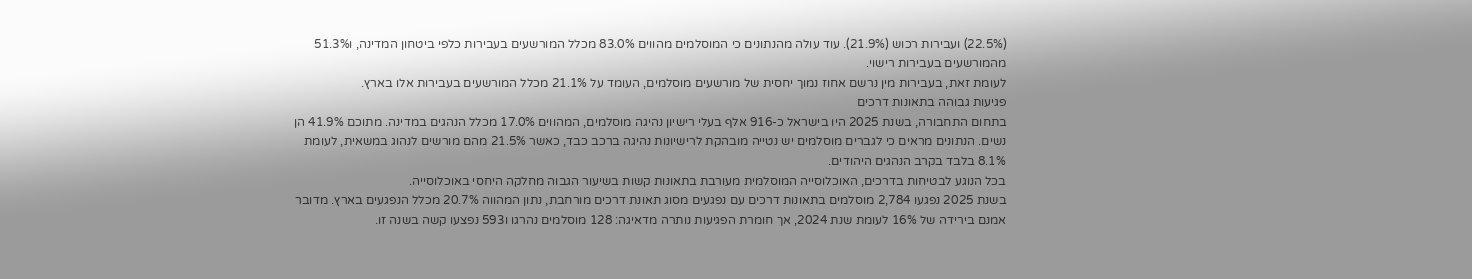(22.5%) ועבירות רכוש (21.9%). עוד עולה מהנתונים כי המוסלמים מהווים 83.0% מכלל המורשעים בעבירות כלפי ביטחון המדינה, ו51.3% מהמורשעים בעבירות רישוי.
לעומת זאת, בעבירות מין נרשם אחוז נמוך יחסית של מורשעים מוסלמים, העומד על 21.1% מכלל המורשעים בעבירות אלו בארץ.
פגיעות גבוהה בתאונות דרכים
בתחום התחבורה, בשנת 2025 היו בישראל כ-916 אלף בעלי רישיון נהיגה מוסלמים, המהווים 17.0% מכלל הנהגים במדינה. מתוכם 41.9% הן נשים. הנתונים מראים כי לגברים מוסלמים יש נטייה מובהקת לרישיונות נהיגה ברכב כבד, כאשר 21.5% מהם מורשים לנהוג במשאית, לעומת 8.1% בלבד בקרב הנהגים היהודים.
בכל הנוגע לבטיחות בדרכים, האוכלוסייה המוסלמית מעורבת בתאונות קשות בשיעור הגבוה מחלקה היחסי באוכלוסייה.
בשנת 2025 נפגעו 2,784 מוסלמים בתאונות דרכים עם נפגעים מסוג תאונת דרכים מורחבת, נתון המהווה 20.7% מכלל הנפגעים בארץ. מדובר אמנם בירידה של 16% לעומת שנת 2024, אך חומרת הפגיעות נותרה מדאיגה: 128 מוסלמים נהרגו ו593 נפצעו קשה בשנה זו.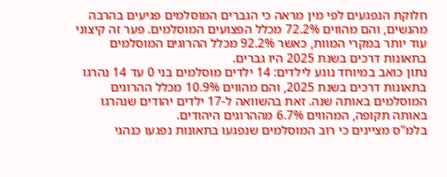חלוקת הנפגעים לפי מין מראה כי הגברים המוסלמים פגיעים בהרבה מהנשים, והם מהווים 72.2% מכלל הפצועים המוסלמים. פער זה קיצוני עוד יותר במקרי המוות, כאשר 92.2% מכלל ההרוגים המוסלמים בתאונות דרכים בשנת 2025 היו גברים.
נתון כואב במיוחד נוגע לילדים: 14 ילדים מוסלמים בני 0 עד 14 נהרגו בתאונות דרכים בשנת 2025, והם מהווים 10.9% מכלל ההרוגים המוסלמים באותה שנה. זאת בהשוואה ל-17 ילדים יהודים שנהרגו באותה תקופה, המהווים 6.7% מההרוגים היהודים.
בלמ"ס מציינים כי רוב המוסלמים שנפגעו בתאונות נפגעו כנהגי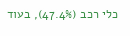כלי רכב (47.4%), בעוד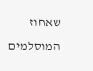שאחוז המוסלמים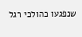שנפגעו כהולכי רגל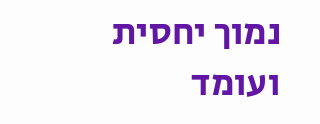נמוך יחסית ועומד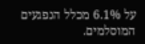על 6.1% מכלל הנפגעים המוסלמים.